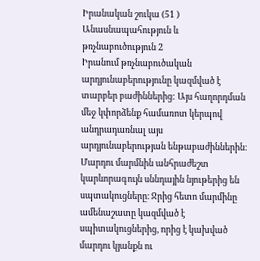Իրանական շուկա (51 ) Անասնապահություն և թռչնաբուծություն 2
Իրանում թռչնաբուծական արդյունաբերությունը կազմված է տարբեր բաժիններից: Այս հաղորդման մեջ կփորձենք համառոտ կերպով անդրադառնալ այս արդյունաբերության ենթաբաժիններին։
Մարդու մարմնին անհրաժեշտ կարևորագույն սննդային նյութերից են սպտակուցները։ Ջրից հետո մարմինը ամենաշատը կազմված է սպիտակուցներից, որից է կախված մարդու կյանքն ու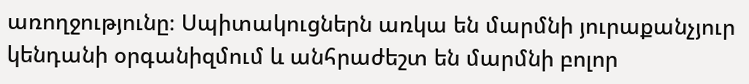առողջությունը։ Սպիտակուցներն առկա են մարմնի յուրաքանչյուր կենդանի օրգանիզմում և անհրաժեշտ են մարմնի բոլոր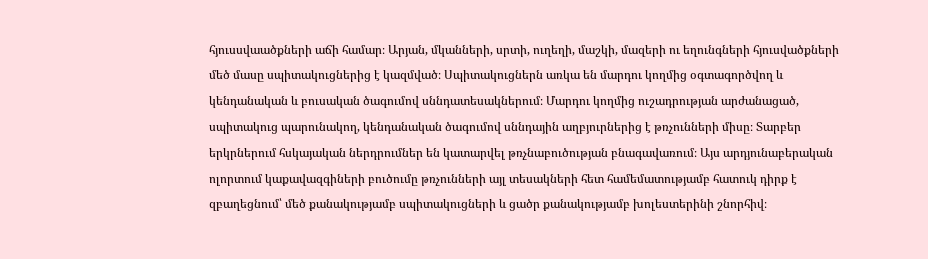հյուսսվաածքների աճի համար։ Արյան, մկանների, սրտի, ուղեղի, մաշկի, մազերի ու եղունգների հյուսվածքների մեծ մասը սպիտակուցներից է կազմված։ Սպիտակուցներն առկա են մարդու կողմից օգտագործվող և կենդանական և բուսական ծագումով սննդատեսակներում։ Մարդու կողմից ուշադրության արժանացած, սպիտակուց պարունակող, կենդանական ծագումով սննդային աղբյուրներից է թռչունների միսը։ Տարբեր երկրներում հսկայական ներդրումներ են կատարվել թռչնաբուծության բնագավառում։ Այս արդյունաբերական ոլորտում կաքավազգիների բուծումը թռչունների այլ տեսակների հետ համեմատությամբ հատուկ դիրք է զբաղեցնում՝ մեծ քանակությամբ սպիտակուցների և ցածր քանակությամբ խոլեստերինի շնորհիվ։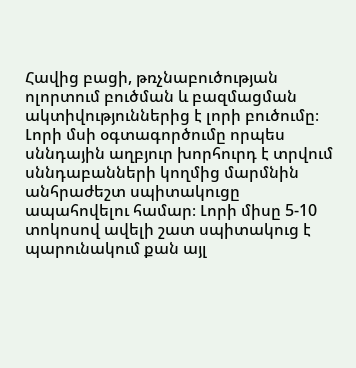Հավից բացի, թռչնաբուծության ոլորտում բուծման և բազմացման ակտիվություններից է լորի բուծումը։ Լորի մսի օգտագործումը որպես սննդային աղբյուր խորհուրդ է տրվում սննդաբանների կողմից մարմնին անհրաժեշտ սպիտակուցը ապահովելու համար։ Լորի միսը 5-10 տոկոսով ավելի շատ սպիտակուց է պարունակում քան այլ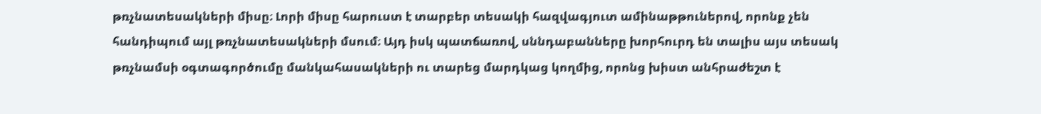թռչնատեսակների միսը։ Լորի միսը հարուստ է տարբեր տեսակի հազվագյուտ ամինաթթուներով, որոնք չեն հանդիպում այլ թռչնատեսակների մսում։ Այդ իսկ պատճառով, սննդաբանները խորհուրդ են տալիս այս տեսակ թռչնամսի օգտագործումը մանկահասակների ու տարեց մարդկաց կողմից, որոնց խիստ անհրաժեշտ է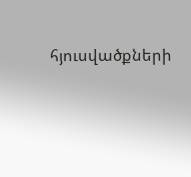հյուսվածքների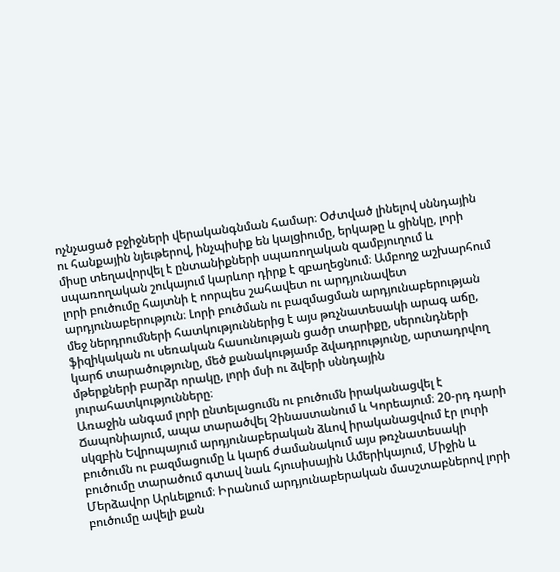ոչնչացած բջիջների վերականգնման համար։ Օժտված լինելով սննդային ու հանքային նյեւթերով, ինչպիսիք են կալցիումը, երկաթը և ցինկը, լորի միսը տեղավորվել է ընտանիքների սպառողական զամբյուղում և սպառողական շուկայում կարևոր դիրք է զբաղեցնում։ Ամբողջ աշխարհում լորի բուծումը հայտնի է ոորպես շահավետ ու արդյունավետ արդյունաբերություն։ Լորի բուծման ու բազմացման արդյունաբերության մեջ ներդրումների հատկություններից է այս թռչնատեսակի արագ աճը, ֆիզիկական ու սեռական հասունության ցածր տարիքը, սերունդների կարճ տարածությունը, մեծ քանակությամբ ձվադրությունը, արտադրվող մթերքների բարձր որակը, լորի մսի ու ձվերի սննդային յուրահատկությունները։
Առաջին անգամ լորի ընտելացումն ու բուծումն իրականացվել է Ճապոնիայում, ապա տարածվել Չինաստանում և Կորեայում։ 20-րդ դարի սկզբին Եվրոպայում արդյունաբերական ձևով իրականացվում էր լուրի բուծումն ու բազմացումը և կարճ ժամանակում այս թռչնատեսակի բուծումը տարածում գտավ նաև հյուսիսային Ամերիկայում, Միջին և Մերձավոր Արևելքում։ Իրանում արդյունաբերական մասշտաբներով լորի բուծումը ավելի քան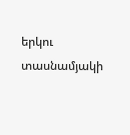երկու տասնամյակի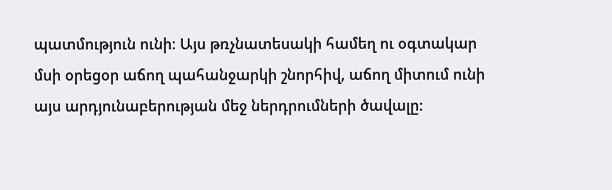պատմություն ունի։ Այս թռչնատեսակի համեղ ու օգտակար մսի օրեցօր աճող պահանջարկի շնորհիվ, աճող միտում ունի այս արդյունաբերության մեջ ներդրումների ծավալը: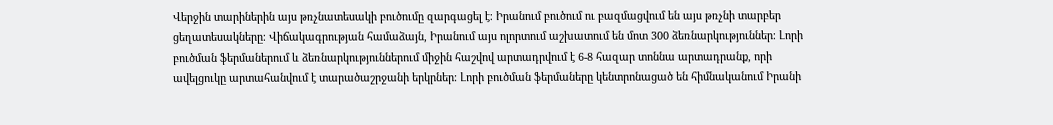Վերջին տարիներին այս թռչնատեսակի բուծումը զարգացել է։ Իրանում բուծում ու բազմացվում են այս թռչնի տարբեր ցեղատեսակները։ Վիճակագրության համաձայն, Իրանում այս ոլորտում աշխատում են մոտ 300 ձեռնարկություններ։ Լորի բուծման ֆերմաներում և ձեռնարկություններում միջին հաշվով արտադրվում է 6-8 հազար տոննա արտադրանք, որի ավելցուկը արտահանվում է տարածաշրջանի երկրներ։ Լորի բուծման ֆերմաները կենտրոնացած են հիմնականում Իրանի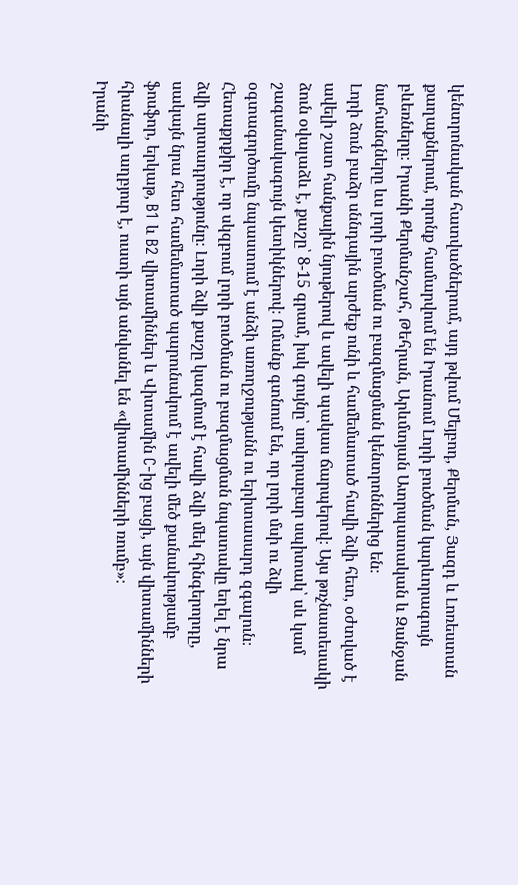կենտրոնական հատվածներում, այդ թվում Մեյբոդ, Քերման, Յազդ և Լոռեստան քաղաքներում, որոնք համարվում են Իրանում Լորի բուծման կարևորագույն բևեռները։ Իրանի Քերմանշահ, Թեհրան, Արևմտյան Ատրպատական և Զանջան նահանգները ևս լորի բուծման ու բազմացման կենտրոններից են։
Լորի ձուն բաձր սննդային արժեք ունի և համեմատած հավի ձվի հետ, օժտված է ավելի շատ հանքային նյութերով և ավելի պակաս ճարպերով։ Այս թռչնատեսակի ձուն օվալաձև է, քաշը՝ 8-15 գրամ, իսկ գույնը՝ սովորաբար սպիտակ՝ սև կամ շագանակագույն կետիկներով։ Ոմանք գտնում են, որ լորի մսի ու ձվի օգտագործումը նպաստում է անձի առողջությանն ու երիտասարդ զգալուն։ Հետաքրքիր է, որ սկզբում լորի բուծման ու բազմացման նպատակը եղել է նրա ձվի արտադրությունը։ Լորի ձվի քաշը կազմում է հավի ձվի մեկ հինգերորդը, սակայն նրա հետ համեմատած պարունակում է ավելի մեծ քանակությամբ ֆոսֆոր, երկաթ, B1 և B2 վիտամիններ և Վիտամին C-ից բացի, այն վիտամինների հիանալի աղբյուր է, ուստի այն անվանել են «վիտամինների ռումբ»։
Իրանի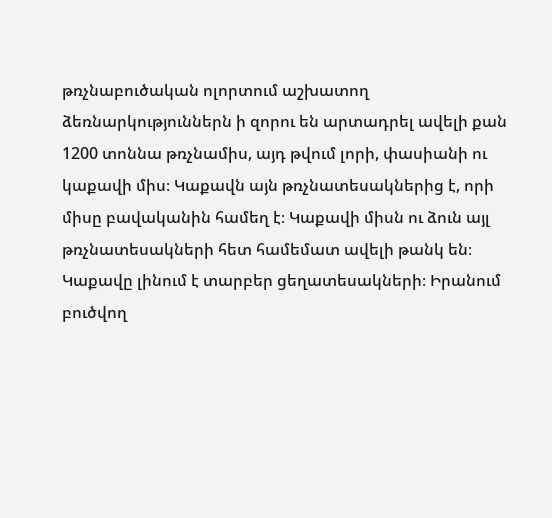թռչնաբուծական ոլորտում աշխատող ձեռնարկություններն ի զորու են արտադրել ավելի քան 1200 տոննա թռչնամիս, այդ թվում լորի, փասիանի ու կաքավի միս։ Կաքավն այն թռչնատեսակներից է, որի միսը բավականին համեղ է։ Կաքավի միսն ու ձուն այլ թռչնատեսակների հետ համեմատ ավելի թանկ են։ Կաքավը լինում է տարբեր ցեղատեսակների։ Իրանում բուծվող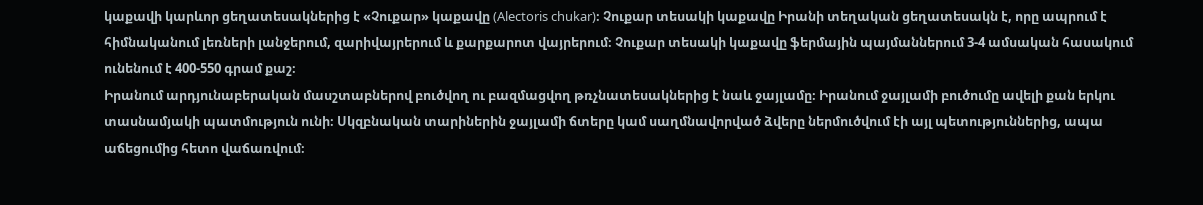կաքավի կարևոր ցեղատեսակներից է «Չուքար» կաքավը (Alectoris chukar)։ Չուքար տեսակի կաքավը Իրանի տեղական ցեղատեսակն է, որը ապրում է հիմնականում լեռների լանջերում, զարիվայրերում և քարքարոտ վայրերում։ Չուքար տեսակի կաքավը ֆերմային պայմաններում 3-4 ամսական հասակում ունենում է 400-550 գրամ քաշ։
Իրանում արդյունաբերական մասշտաբներով բուծվող ու բազմացվող թռչնատեսակներից է նաև ջայլամը։ Իրանում ջայլամի բուծումը ավելի քան երկու տասնամյակի պատմություն ունի։ Սկզբնական տարիներին ջայլամի ճտերը կամ սաղմնավորված ձվերը ներմուծվում էի այլ պետություններից, ապա աճեցումից հետո վաճառվում։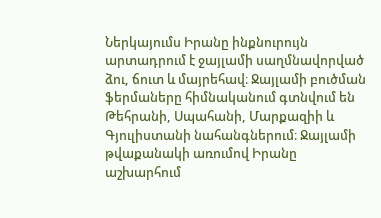Ներկայումս Իրանը ինքնուրույն արտադրում է ջայլամի սաղմնավորված ձու, ճուտ և մայրեհավ։ Ջայլամի բուծման ֆերմաները հիմնականում գտնվում են Թեհրանի, Սպահանի, Մարքազիի և Գյուլիստանի նահանգներում։ Ջայլամի թվաքանակի առումով Իրանը աշխարհում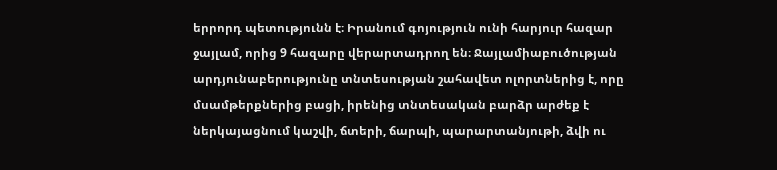երրորդ պետությունն է։ Իրանում գոյություն ունի հարյուր հազար ջայլամ, որից 9 հազարը վերարտադրող են։ Ջայլամիաբուծության արդյունաբերությունը տնտեսության շահավետ ոլորտներից է, որը մսամթերքներից բացի, իրենից տնտեսական բարձր արժեք է ներկայացնում կաշվի, ճտերի, ճարպի, պարարտանյութի, ձվի ու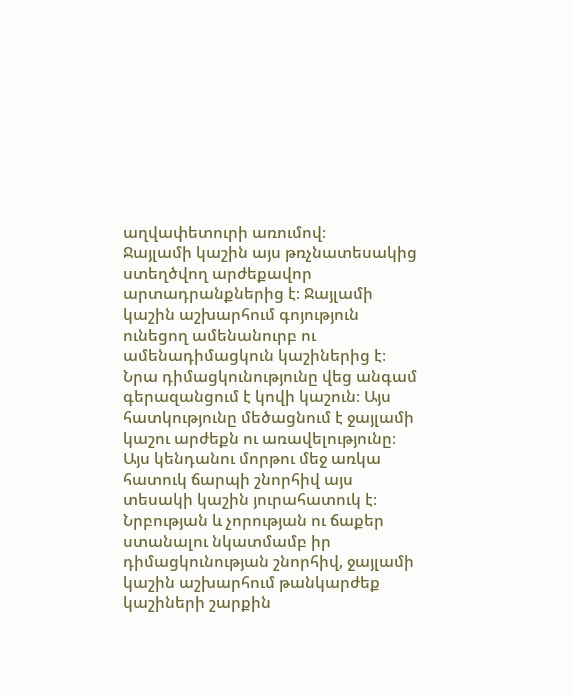աղվափետուրի առումով։
Ջայլամի կաշին այս թռչնատեսակից ստեղծվող արժեքավոր արտադրանքներից է։ Ջայլամի կաշին աշխարհում գոյություն ունեցող ամենանուրբ ու ամենադիմացկուն կաշիներից է։ Նրա դիմացկունությունը վեց անգամ գերազանցում է կովի կաշուն։ Այս հատկությունը մեծացնում է ջայլամի կաշու արժեքն ու առավելությունը։ Այս կենդանու մորթու մեջ առկա հատուկ ճարպի շնորհիվ այս տեսակի կաշին յուրահատուկ է։ Նրբության և չորության ու ճաքեր ստանալու նկատմամբ իր դիմացկունության շնորհիվ, ջայլամի կաշին աշխարհում թանկարժեք կաշիների շարքին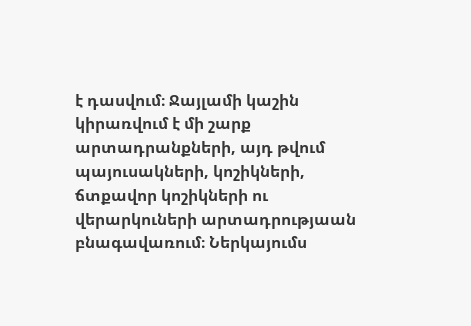է դասվում։ Ջայլամի կաշին կիրառվում է մի շարք արտադրանքների, այդ թվում պայուսակների, կոշիկների, ճտքավոր կոշիկների ու վերարկուների արտադրությաան բնագավառում։ Ներկայումս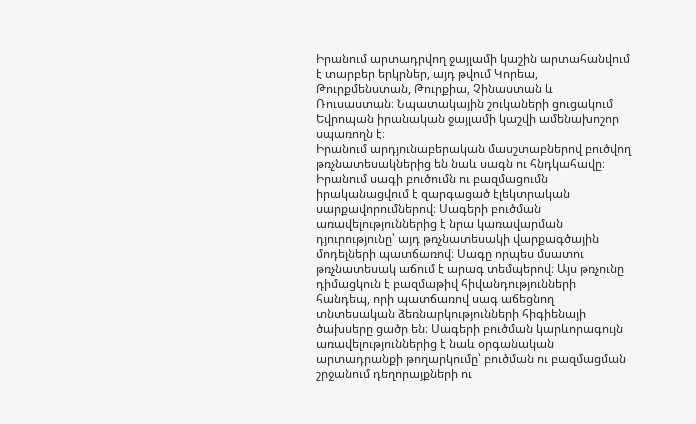Իրանում արտադրվող ջայլամի կաշին արտահանվում է տարբեր երկրներ, այդ թվում Կորեա, Թուրքմենստան, Թուրքիա, Չինաստան և Ռուսաստան։ Նպատակային շուկաների ցուցակում Եվրոպան իրանական ջայլամի կաշվի ամենախոշոր սպառողն է։
Իրանում արդյունաբերական մասշտաբներով բուծվող թռչնատեսակներից են նաև սագն ու հնդկահավը։ Իրանում սագի բուծումն ու բազմացումն իրականացվում է զարգացած էլեկտրական սարքավորումներով։ Սագերի բուծման առավելություններից է նրա կառավարման դյուրությունը՝ այդ թռչնատեսակի վարքագծային մոդելների պատճառով։ Սագը որպես մսատու թռչնատեսակ աճում է արագ տեմպերով։ Այս թռչունը դիմացկուն է բազմաթիվ հիվանդությունների հանդեպ, որի պատճառով սագ աճեցնող տնտեսական ձեռնարկությունների հիգիենայի ծախսերը ցածր են։ Սագերի բուծման կարևորագույն առավելություններից է նաև օրգանական արտադրանքի թողարկումը՝ բուծման ու բազմացման շրջանում դեղորայքների ու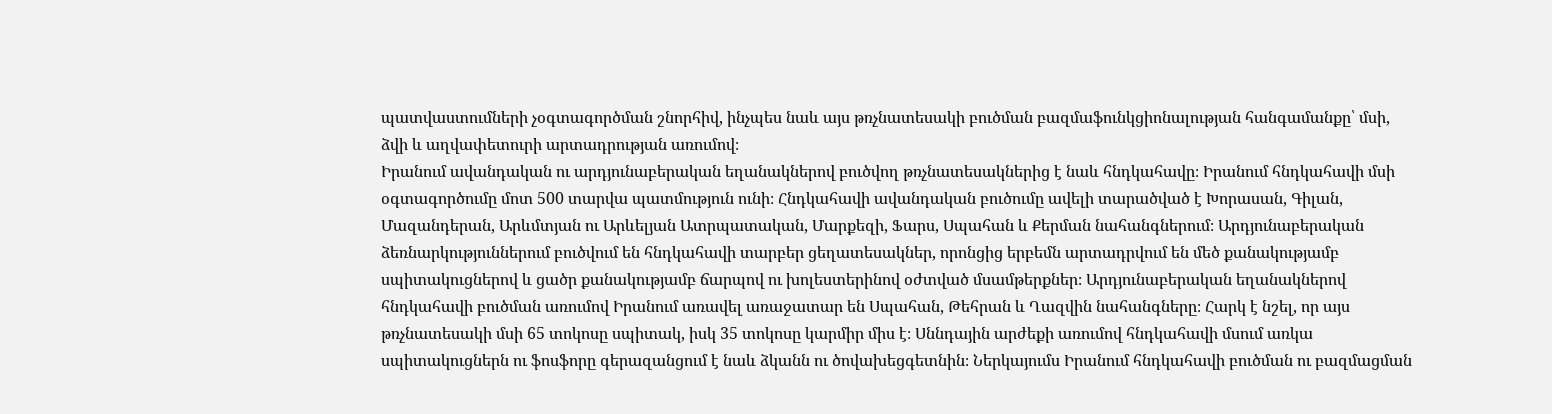պատվաստումների չօգտագործման շնորհիվ, ինչպես նաև այս թռչնատեսակի բուծման բազմաֆունկցիոնալության հանգամանքը՝ մսի, ձվի և աղվափետուրի արտադրության առումով։
Իրանում ավանդական ու արդյունաբերական եղանակներով բուծվող թռչնատեսակներից է նաև հնդկահավը։ Իրանում հնդկահավի մսի օգտագործումը մոտ 500 տարվա պատմություն ունի։ Հնդկահավի ավանդական բուծումը ավելի տարածված է Խորասան, Գիլան, Մազանդերան, Արևմտյան ու Արևելյան Ատրպատական, Մարքեզի, Ֆարս, Սպահան և Քերման նահանգներում։ Արդյունաբերական ձեռնարկություններում բուծվում են հնդկահավի տարբեր ցեղատեսակներ, որոնցից երբեմն արտադրվում են մեծ քանակությամբ սպիտակուցներով և ցածր քանակությամբ ճարպով ու խոլեստերինով օժտված մսամթերքներ։ Արդյունաբերական եղանակներով հնդկահավի բուծման առումով Իրանում առավել առաջատար են Սպահան, Թեհրան և Ղազվին նահանգները։ Հարկ է նշել, որ այս թռչնատեսակի մսի 65 տոկոսը սպիտակ, իսկ 35 տոկոսը կարմիր միս է։ Սննդային արժեքի առումով հնդկահավի մսում առկա սպիտակուցներն ու ֆոսֆորը գերազանցում է նաև ձկանն ու ծովախեցգետնին։ Ներկայումս Իրանում հնդկահավի բուծման ու բազմացման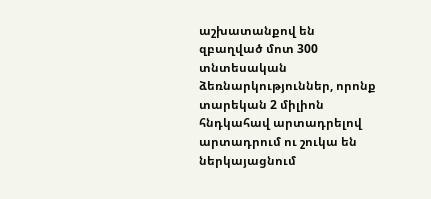աշխատանքով են զբաղված մոտ 300 տնտեսական ձեռնարկություններ, որոնք տարեկան 2 միլիոն հնդկահավ արտադրելով արտադրում ու շուկա են ներկայացնում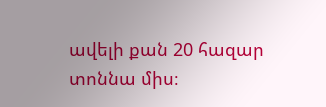ավելի քան 20 հազար տոննա միս։